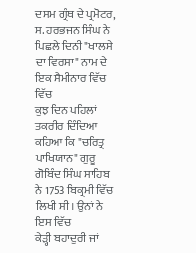ਦਸਮ ਗ੍ਰੰਥ ਦੇ ਪ੍ਰਮੋਟਰ, ਸ. ਹਰਭਜਨ ਸਿੰਘ ਨੇ ਪਿਛਲੇ ਦਿਨੀ "ਖਾਲਸੇ
ਦਾ ਵਿਰਸਾ" ਨਾਮ ਦੇ ਇਕ ਸੈਮੀਨਾਰ ਵਿੱਚ ਵਿੱਚ
ਕੁਝ ਦਿਨ ਪਹਿਲਾਂ ਤਕਰੀਰ ਦਿੰਦਿਆ ਕਹਿਆ ਕਿ "ਚਰਿਤ੍ਰ ਪਾਖਿਯਾਨ" ਗੁਰੂ
ਗੋਬਿੰਦ ਸਿੰਘ ਸਾਹਿਬ ਨੇ 1753 ਬਿਕ੍ਰਮੀ ਵਿੱਚ ਲਿਖੀ ਸੀ। ਉਨਾਂ ਨੇ ਇਸ ਵਿੱਚ
ਕੇੜ੍ਹੀ ਬਹਾਦੁਰੀ ਜਾਂ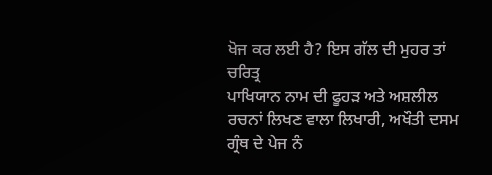ਖੋਜ ਕਰ ਲਈ ਹੈ? ਇਸ ਗੱਲ ਦੀ ਮੁਹਰ ਤਾਂ ਚਰਿਤ੍ਰ
ਪਾਖਿਯਾਨ ਨਾਮ ਦੀ ਫੂਹੜ ਅਤੇ ਅਸ਼ਲੀਲ ਰਚਨਾਂ ਲਿਖਣ ਵਾਲਾ ਲਿਖਾਰੀ, ਅਖੌਤੀ ਦਸਮ
ਗ੍ਰੰਥ ਦੇ ਪੇਜ ਨੰ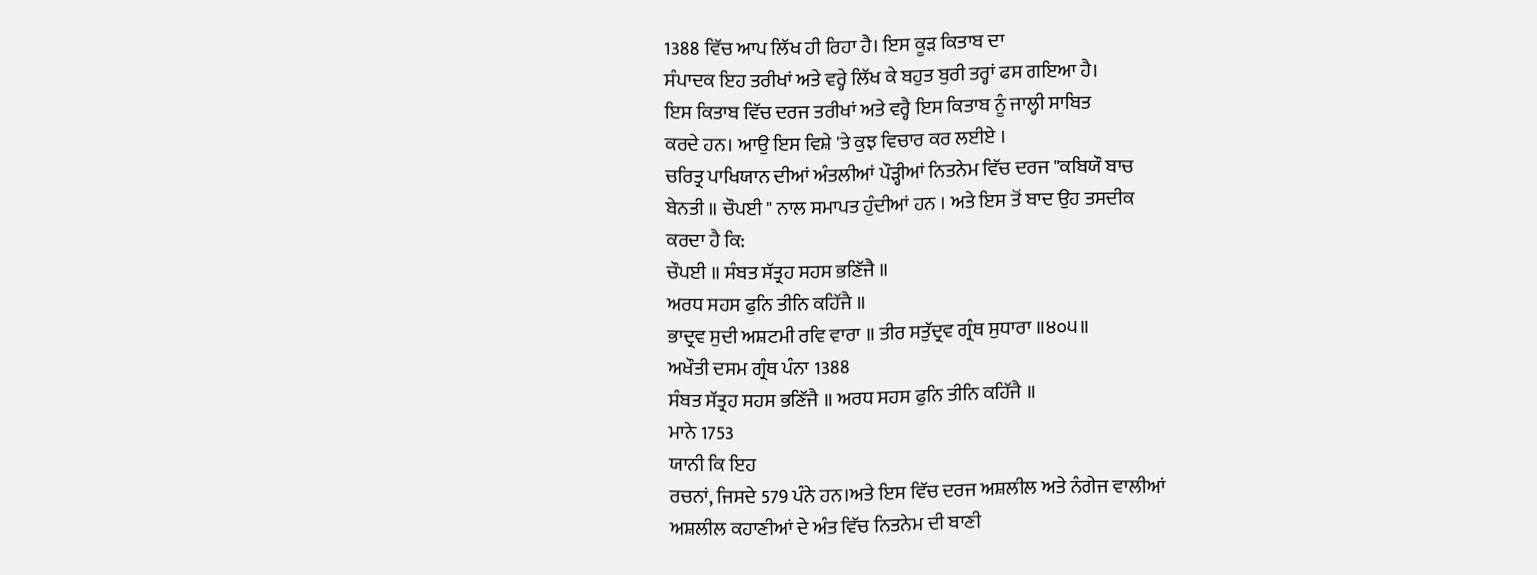1388 ਵਿੱਚ ਆਪ ਲਿੱਖ ਹੀ ਰਿਹਾ ਹੈ। ਇਸ ਕੂੜ ਕਿਤਾਬ ਦਾ
ਸੰਪਾਦਕ ਇਹ ਤਰੀਖਾਂ ਅਤੇ ਵਰ੍ਹੇ ਲਿੱਖ ਕੇ ਬਹੁਤ ਬੁਰੀ ਤਰ੍ਹਾਂ ਫਸ ਗਇਆ ਹੈ।
ਇਸ ਕਿਤਾਬ ਵਿੱਚ ਦਰਜ ਤਰੀਖਾਂ ਅਤੇ ਵਰ੍ਹੈ ਇਸ ਕਿਤਾਬ ਨੂੰ ਜਾਲ੍ਹੀ ਸਾਬਿਤ
ਕਰਦੇ ਹਨ। ਆਉ ਇਸ ਵਿਸ਼ੇ 'ਤੇ ਕੁਝ ਵਿਚਾਰ ਕਰ ਲਈਏ ।
ਚਰਿਤ੍ਰ ਪਾਖਿਯਾਨ ਦੀਆਂ ਅੰਤਲੀਆਂ ਪੌੜ੍ਹੀਆਂ ਨਿਤਨੇਮ ਵਿੱਚ ਦਰਜ "ਕਬਿਯੌ ਬਾਚ
ਬੇਨਤੀ ॥ ਚੌਪਈ " ਨਾਲ ਸਮਾਪਤ ਹੁੰਦੀਆਂ ਹਨ । ਅਤੇ ਇਸ ਤੋਂ ਬਾਦ ਉਹ ਤਸਦੀਕ
ਕਰਦਾ ਹੈ ਕਿ:
ਚੌਪਈ ॥ ਸੰਬਤ ਸੱਤ੍ਰਹ ਸਹਸ ਭਣਿੱਜੈ ॥
ਅਰਧ ਸਹਸ ਫੁਨਿ ਤੀਨਿ ਕਹਿੱਜੈ ॥
ਭਾਦ੍ਰਵ ਸੁਦੀ ਅਸ਼ਟਮੀ ਰਵਿ ਵਾਰਾ ॥ ਤੀਰ ਸਤੁੱਦ੍ਰਵ ਗ੍ਰੰਥ ਸੁਧਾਰਾ ॥੪੦੫॥
ਅਖੌਤੀ ਦਸਮ ਗ੍ਰੰਥ ਪੰਨਾ 1388
ਸੰਬਤ ਸੱਤ੍ਰਹ ਸਹਸ ਭਣਿੱਜੈ ॥ ਅਰਧ ਸਹਸ ਫੁਨਿ ਤੀਨਿ ਕਹਿੱਜੈ ॥
ਮਾਨੇ 1753
ਯਾਨੀ ਕਿ ਇਹ
ਰਚਨਾਂ, ਜਿਸਦੇ 579 ਪੰਨੇ ਹਨ।ਅਤੇ ਇਸ ਵਿੱਚ ਦਰਜ ਅਸ਼ਲੀਲ ਅਤੇ ਨੰਗੇਜ ਵਾਲੀਆਂ
ਅਸ਼ਲੀਲ ਕਹਾਣੀਆਂ ਦੇ ਅੰਤ ਵਿੱਚ ਨਿਤਨੇਮ ਦੀ ਬਾਣੀ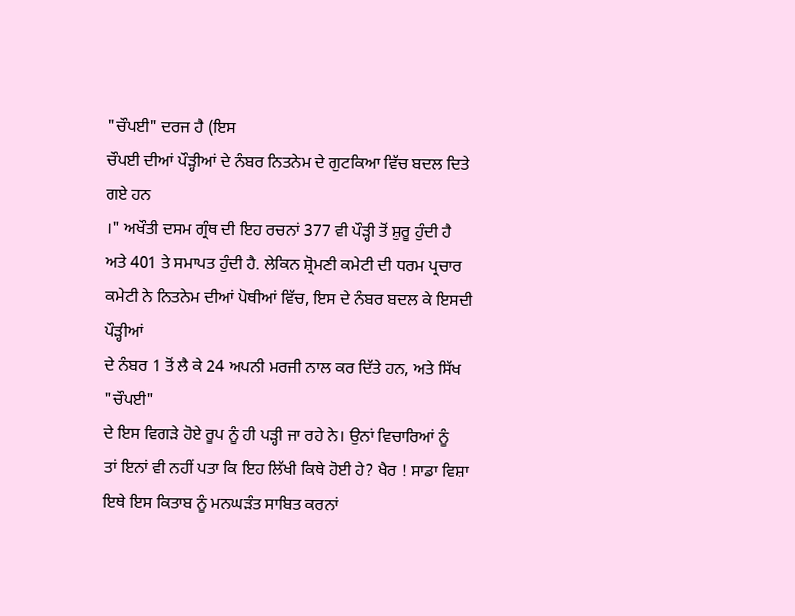"ਚੌਪਈ" ਦਰਜ ਹੈ (ਇਸ
ਚੌਪਈ ਦੀਆਂ ਪੌੜ੍ਹੀਆਂ ਦੇ ਨੰਬਰ ਨਿਤਨੇਮ ਦੇ ਗੁਟਕਿਆ ਵਿੱਚ ਬਦਲ ਦਿਤੇ ਗਏ ਹਨ
।" ਅਖੌਤੀ ਦਸਮ ਗ੍ਰੰਥ ਦੀ ਇਹ ਰਚਨਾਂ 377 ਵੀ ਪੌੜ੍ਹੀ ਤੋਂ ਸ਼ੁਰੂ ਹੁੰਦੀ ਹੈ
ਅਤੇ 401 ਤੇ ਸਮਾਪਤ ਹੁੰਦੀ ਹੈ. ਲੇਕਿਨ ਸ਼੍ਰੋਮਣੀ ਕਮੇਟੀ ਦੀ ਧਰਮ ਪ੍ਰਚਾਰ
ਕਮੇਟੀ ਨੇ ਨਿਤਨੇਮ ਦੀਆਂ ਪੋਥੀਆਂ ਵਿੱਚ, ਇਸ ਦੇ ਨੰਬਰ ਬਦਲ ਕੇ ਇਸਦੀ ਪੌੜ੍ਹੀਆਂ
ਦੇ ਨੰਬਰ 1 ਤੋਂ ਲੈ ਕੇ 24 ਅਪਨੀ ਮਰਜੀ ਨਾਲ ਕਰ ਦਿੱਤੇ ਹਨ, ਅਤੇ ਸਿੱਖ "ਚੌਪਈ"
ਦੇ ਇਸ ਵਿਗੜੇ ਹੋਏ ਰੂਪ ਨੂੰ ਹੀ ਪੜ੍ਹੀ ਜਾ ਰਹੇ ਨੇ। ਉਨਾਂ ਵਿਚਾਰਿਆਂ ਨੂੰ
ਤਾਂ ਇਨਾਂ ਵੀ ਨਹੀਂ ਪਤਾ ਕਿ ਇਹ ਲਿੱਖੀ ਕਿਥੇ ਹੋਈ ਹੇ? ਖੈਰ ! ਸਾਡਾ ਵਿਸ਼ਾ
ਇਥੇ ਇਸ ਕਿਤਾਬ ਨੂੰ ਮਨਘੜੰਤ ਸਾਬਿਤ ਕਰਨਾਂ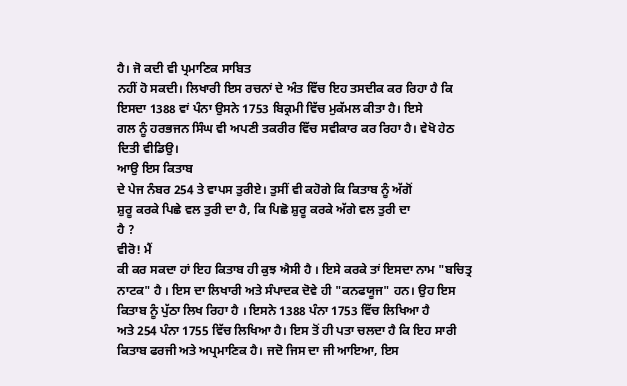ਹੈ। ਜੋ ਕਦੀ ਵੀ ਪ੍ਰਮਾਣਿਕ ਸਾਬਿਤ
ਨਹੀਂ ਹੋ ਸਕਦੀ। ਲਿਖਾਰੀ ਇਸ ਰਚਨਾਂ ਦੇ ਅੰਤ ਵਿੱਚ ਇਹ ਤਸਦੀਕ ਕਰ ਰਿਹਾ ਹੈ ਕਿ
ਇਸਦਾ 1388 ਵਾਂ ਪੰਨਾ ਉਸਨੇ 1753 ਬਿਕ੍ਰਮੀ ਵਿੱਚ ਮੁਕੱਮਲ ਕੀਤਾ ਹੈ। ਇਸੇ
ਗਲ ਨੂੰ ਹਰਭਜਨ ਸਿੰਘ ਵੀ ਅਪਣੀ ਤਕਰੀਰ ਵਿੱਚ ਸਵੀਕਾਰ ਕਰ ਰਿਹਾ ਹੈ। ਵੇਖੋ ਹੇਠ
ਦਿਤੀ ਵੀਡਿਉ।
ਆਉ ਇਸ ਕਿਤਾਬ
ਦੇ ਪੇਜ ਨੰਬਰ 254 ਤੇ ਵਾਪਸ ਤੁਰੀਏ। ਤੁਸੀਂ ਵੀ ਕਹੋਗੇ ਕਿ ਕਿਤਾਬ ਨੂੰ ਅੱਗੋਂ
ਸ਼ੁਰੂ ਕਰਕੇ ਪਿਛੇ ਵਲ ਤੁਰੀ ਦਾ ਹੈ, ਕਿ ਪਿਛੋ ਸ਼ੁਰੂ ਕਰਕੇ ਅੱਗੇ ਵਲ ਤੁਰੀ ਦਾ
ਹੈ ?
ਵੀਰੋ! ਮੈਂ
ਕੀ ਕਰ ਸਕਦਾ ਹਾਂ ਇਹ ਕਿਤਾਬ ਹੀ ਕੁਝ ਐਸੀ ਹੈ । ਇਸੇ ਕਰਕੇ ਤਾਂ ਇਸਦਾ ਨਾਮ "ਬਚਿਤ੍ਰ
ਨਾਟਕ" ਹੈ । ਇਸ ਦਾ ਲਿਖਾਰੀ ਅਤੇ ਸੰਪਾਦਕ ਦੋਵੇ ਹੀ "ਕਨਫਯੂਜ" ਹਨ। ਉਹ ਇਸ
ਕਿਤਾਬ ਨੂੰ ਪੁੱਠਾ ਲਿਖ ਰਿਹਾ ਹੈ । ਇਸਨੇ 1388 ਪੰਨਾ 1753 ਵਿੱਚ ਲਿਖਿਆ ਹੈ
ਅਤੇ 254 ਪੰਨਾ 1755 ਵਿੱਚ ਲਿਖਿਆ ਹੈ। ਇਸ ਤੋਂ ਹੀ ਪਤਾ ਚਲਦਾ ਹੈ ਕਿ ਇਹ ਸਾਰੀ
ਕਿਤਾਬ ਫਰਜੀ ਅਤੇ ਅਪ੍ਰਮਾਣਿਕ ਹੈ। ਜਦੋ ਜਿਸ ਦਾ ਜੀ ਆਇਆ, ਇਸ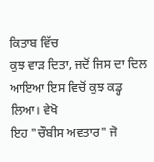ਕਿਤਾਬ ਵਿੱਚ
ਕੁਝ ਵਾੜ ਦਿਤਾ, ਜਦੋਂ ਜਿਸ ਦਾ ਦਿਲ ਆਇਆ ਇਸ ਵਿਚੋਂ ਕੁਝ ਕਡ੍ਹ ਲਿਆ। ਵੇਖੋ
ਇਹ "ਚੌਬੀਸ ਅਵਤਾਰ" ਜੋ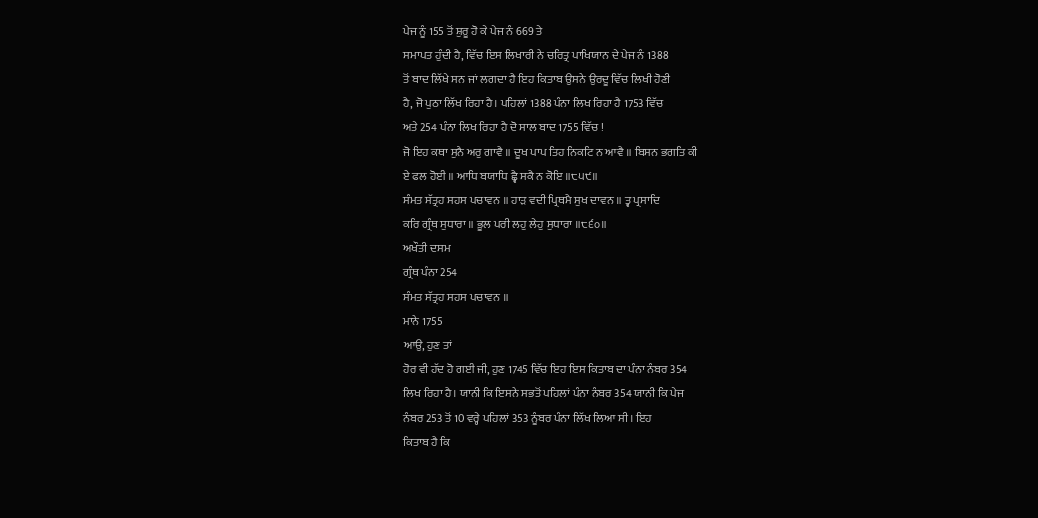ਪੇਜ ਨੂੰ 155 ਤੋਂ ਸ਼ੁਰੂ ਹੋ ਕੇ ਪੇਜ ਨੰ 669 ਤੇ
ਸਮਾਪਤ ਹੁੰਦੀ ਹੈ, ਵਿੱਚ ਇਸ ਲਿਖਾਰੀ ਨੇ ਚਰਿਤ੍ਰ ਪਾਖਿਯਾਨ ਦੇ ਪੇਜ ਨੰ 1388
ਤੋਂ ਬਾਦ ਲਿੱਖੇ ਸਨ ਜਾਂ ਲਗਦਾ ਹੈ ਇਹ ਕਿਤਾਬ ਉਸਨੇ ਉਰਦੂ ਵਿੱਚ ਲਿਖੀ ਹੋਣੀ
ਹੈ, ਜੋ ਪੁਠਾ ਲਿੱਖ ਰਿਹਾ ਹੈ। ਪਹਿਲਾਂ 1388 ਪੰਨਾ ਲਿਖ ਰਿਹਾ ਹੈ 1753 ਵਿੱਚ
ਅਤੇ 254 ਪੰਨਾ ਲਿਖ ਰਿਹਾ ਹੈ ਦੋ ਸਾਲ ਬਾਦ 1755 ਵਿੱਚ !
ਜੋ ਇਹ ਕਥਾ ਸੁਨੈ ਅਰੁ ਗਾਵੈ ॥ ਦੂਖ ਪਾਪ ਤਿਹ ਨਿਕਟਿ ਨ ਆਵੈ ॥ ਬਿਸਨ ਭਗਤਿ ਕੀ
ਏ ਫਲ ਹੋਈ ॥ ਆਧਿ ਬਯਾਧਿ ਛ੍ਵੈ ਸਕੈ ਨ ਕੋਇ ॥੮੫੯॥
ਸੰਮਤ ਸੱਤ੍ਰਹ ਸਹਸ ਪਚਾਵਨ ॥ ਹਾੜ ਵਦੀ ਪ੍ਰਿਥਮੈ ਸੁਖ ਦਾਵਨ ॥ ਤ੍ਵ ਪ੍ਰਸਾਦਿ
ਕਰਿ ਗ੍ਰੰਥ ਸੁਧਾਰਾ ॥ ਭੂਲ ਪਰੀ ਲਹੁ ਲੇਹੁ ਸੁਧਾਰਾ ॥੮੬੦॥
ਅਖੌਤੀ ਦਸਮ
ਗ੍ਰੰਥ ਪੰਨਾ 254
ਸੰਮਤ ਸੱਤ੍ਰਹ ਸਹਸ ਪਚਾਵਨ ॥
ਮਾਨੇ 1755
ਆਉ, ਹੁਣ ਤਾਂ
ਹੋਰ ਵੀ ਹੱਦ ਹੋ ਗਈ ਜੀ, ਹੁਣ 1745 ਵਿੱਚ ਇਹ ਇਸ ਕਿਤਾਬ ਦਾ ਪੰਨਾ ਨੰਬਰ 354
ਲਿਖ ਰਿਹਾ ਹੈ। ਯਾਨੀ ਕਿ ਇਸਨੇ ਸਭਤੋਂ ਪਹਿਲਾਂ ਪੰਨਾ ਨੰਬਰ 354 ਯਾਨੀ ਕਿ ਪੇਜ
ਨੰਬਰ 253 ਤੋਂ 10 ਵਰ੍ਹੇ ਪਹਿਲਾਂ 353 ਨੂੰਬਰ ਪੰਨਾ ਲਿੱਖ ਲਿਆ ਸੀ। ਇਹ
ਕਿਤਾਬ ਹੈ ਕਿ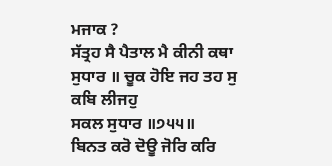ਮਜਾਕ ?
ਸੱਤ੍ਰਹ ਸੈ ਪੈਤਾਲ ਮੈ ਕੀਨੀ ਕਥਾ ਸੁਧਾਰ ॥ ਚੂਕ ਹੋਇ ਜਹ ਤਹ ਸੁ ਕਬਿ ਲੀਜਹੁ
ਸਕਲ ਸੁਧਾਰ ॥੭੫੫॥
ਬਿਨਤ ਕਰੋ ਦੋਊ ਜੋਰਿ ਕਰਿ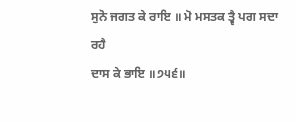ਸੁਨੋ ਜਗਤ ਕੇ ਰਾਇ ॥ ਮੋ ਮਸਤਕ ਤ੍ਵੈ ਪਗ ਸਦਾ ਰਹੈ
ਦਾਸ ਕੇ ਭਾਇ ॥੭੫੬॥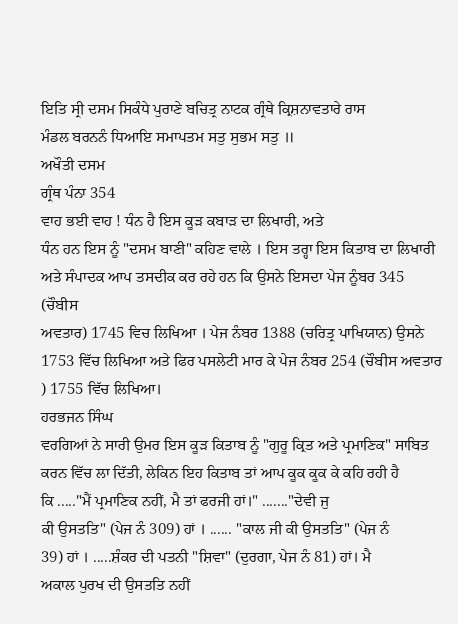ਇਤਿ ਸ੍ਰੀ ਦਸਮ ਸਿਕੰਧੇ ਪੁਰਾਣੇ ਬਚਿਤ੍ਰ ਨਾਟਕ ਗ੍ਰੰਥੇ ਕ੍ਰਿਸ਼ਨਾਵਤਾਰੇ ਰਾਸ
ਮੰਡਲ ਬਰਨਨੰ ਧਿਆਇ ਸਮਾਪਤਮ ਸਤੁ ਸੁਭਮ ਸਤੁ ॥
ਅਖੌਤੀ ਦਸਮ
ਗ੍ਰੰਥ ਪੰਨਾ 354
ਵਾਹ ਭਈ ਵਾਹ ! ਧੰਨ ਹੈ ਇਸ ਕੂੜ ਕਬਾੜ ਦਾ ਲਿਖਾਰੀ, ਅਤੇ
ਧੰਨ ਹਨ ਇਸ ਨੂੰ "ਦਸਮ ਬਾਣੀ" ਕਹਿਣ ਵਾਲੇ । ਇਸ ਤਰ੍ਹਾ ਇਸ ਕਿਤਾਬ ਦਾ ਲਿਖਾਰੀ
ਅਤੇ ਸੰਪਾਦਕ ਆਪ ਤਸਦੀਕ ਕਰ ਰਹੇ ਹਨ ਕਿ ਉਸਨੇ ਇਸਦਾ ਪੇਜ ਨੂੰਬਰ 345 (ਚੌਬੀਸ
ਅਵਤਾਰ) 1745 ਵਿਚ ਲਿਖਿਆ । ਪੇਜ ਨੰਬਰ 1388 (ਚਰਿਤ੍ਰ ਪਾਖਿਯਾਨ) ਉਸਨੇ
1753 ਵਿੱਚ ਲਿਖਿਆ ਅਤੇ ਫਿਰ ਪਸਲੇਟੀ ਮਾਰ ਕੇ ਪੇਜ ਨੰਬਰ 254 (ਚੌਬੀਸ ਅਵਤਾਰ
) 1755 ਵਿੱਚ ਲਿਖਿਆ।
ਹਰਭਜਨ ਸਿੰਘ
ਵਰਗਿਆਂ ਨੇ ਸਾਰੀ ਉਮਰ ਇਸ ਕੂੜ ਕਿਤਾਬ ਨੂੰ "ਗੁਰੂ ਕ੍ਰਿਤ ਅਤੇ ਪ੍ਰਮਾਣਿਕ" ਸਾਬਿਤ
ਕਰਨ ਵਿੱਚ ਲਾ ਦਿੱਤੀ, ਲੇਕਿਨ ਇਹ ਕਿਤਾਬ ਤਾਂ ਆਪ ਕੂਕ ਕੂਕ ਕੇ ਕਹਿ ਰਹੀ ਹੈ
ਕਿ ....."ਮੈਂ ਪ੍ਰਮਾਣਿਕ ਨਹੀਂ, ਮੈ ਤਾਂ ਫਰਜੀ ਹਾਂ।" ......."ਦੇਵੀ ਜੁ
ਕੀ ਉਸਤਤਿ" (ਪੇਜ ਨੰ 309) ਹਾਂ । ...... "ਕਾਲ ਜੀ ਕੀ ਉਸਤਤਿ" (ਪੇਜ ਨੰ
39) ਹਾਂ । .....ਸ਼ੰਕਰ ਦੀ ਪਤਨੀ "ਸ਼ਿਵਾ" (ਦੁਰਗਾ, ਪੇਜ ਨੰ 81) ਹਾਂ। ਮੈ
ਅਕਾਲ ਪੁਰਖ ਦੀ ਉਸਤਤਿ ਨਹੀਂ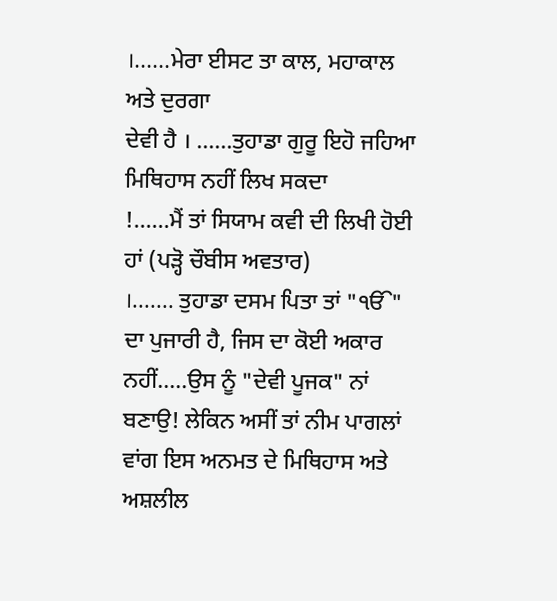।......ਮੇਰਾ ਈਸਟ ਤਾ ਕਾਲ, ਮਹਾਕਾਲ ਅਤੇ ਦੁਰਗਾ
ਦੇਵੀ ਹੈ । ......ਤੁਹਾਡਾ ਗੁਰੂ ਇਹੋ ਜਹਿਆ ਮਿਥਿਹਾਸ ਨਹੀਂ ਲਿਖ ਸਕਦਾ
!......ਮੈਂ ਤਾਂ ਸਿਯਾਮ ਕਵੀ ਦੀ ਲਿਖੀ ਹੋਈ ਹਾਂ (ਪੜ੍ਹੋ ਚੌਬੀਸ ਅਵਤਾਰ)
।....... ਤੁਹਾਡਾ ਦਸਮ ਪਿਤਾ ਤਾਂ "ੴ" ਦਾ ਪੁਜਾਰੀ ਹੈ, ਜਿਸ ਦਾ ਕੋਈ ਅਕਾਰ
ਨਹੀਂ.....ਉਸ ਨੂੰ "ਦੇਵੀ ਪੂਜਕ" ਨਾਂ ਬਣਾਉ! ਲੇਕਿਨ ਅਸੀਂ ਤਾਂ ਨੀਮ ਪਾਗਲਾਂ
ਵਾਂਗ ਇਸ ਅਨਮਤ ਦੇ ਮਿਥਿਹਾਸ ਅਤੇ ਅਸ਼ਲੀਲ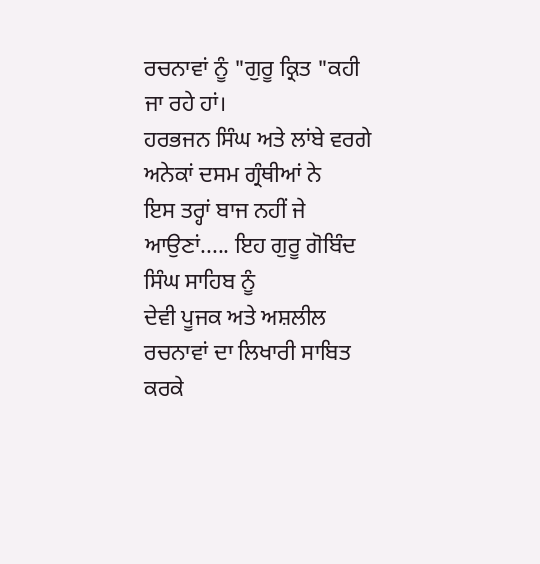ਰਚਨਾਵਾਂ ਨੂੰ "ਗੁਰੂ ਕ੍ਰਿਤ "ਕਹੀ
ਜਾ ਰਹੇ ਹਾਂ।
ਹਰਭਜਨ ਸਿੰਘ ਅਤੇ ਲਾਂਬੇ ਵਰਗੇ ਅਨੇਕਾਂ ਦਸਮ ਗ੍ਰੰਥੀਆਂ ਨੇ
ਇਸ ਤਰ੍ਹਾਂ ਬਾਜ ਨਹੀਂ ਜੇ ਆਉਣਾਂ..... ਇਹ ਗੁਰੂ ਗੋਬਿੰਦ ਸਿੰਘ ਸਾਹਿਬ ਨੂੰ
ਦੇਵੀ ਪੂਜਕ ਅਤੇ ਅਸ਼ਲੀਲ ਰਚਨਾਵਾਂ ਦਾ ਲਿਖਾਰੀ ਸਾਬਿਤ ਕਰਕੇ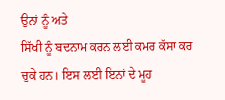ਉਨਾਂ ਨੂੰ ਅਤੇ
ਸਿੱਖੀ ਨੂੰ ਬਦਨਾਮ ਕਰਨ ਲਈ ਕਮਰ ਕੱਸਾ ਕਰ ਚੁਕੇ ਹਨ। ਇਸ ਲਈ ਇਨਾਂ ਦੇ ਮੂਹ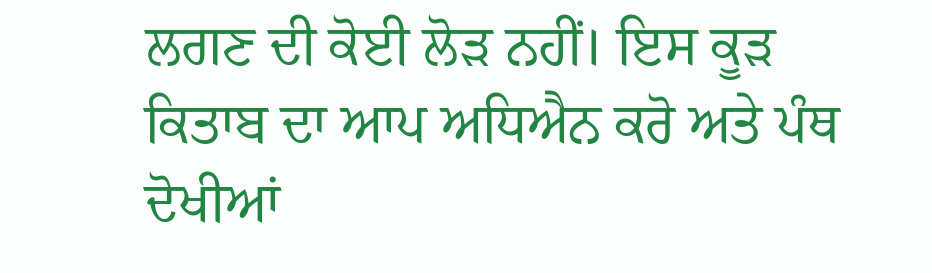ਲਗਣ ਦੀ ਕੋਈ ਲੋੜ ਨਹੀਂ। ਇਸ ਕੂੜ ਕਿਤਾਬ ਦਾ ਆਪ ਅਧਿਐਨ ਕਰੋ ਅਤੇ ਪੰਥ ਦੋਖੀਆਂ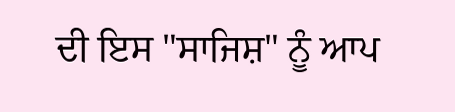ਦੀ ਇਸ "ਸਾਜਿਸ਼" ਨੂੰ ਆਪ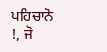ਪਹਿਚਾਨੋ !, ਜੋ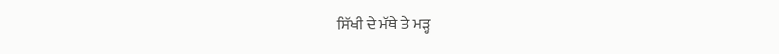ਸਿੱਖੀ ਦੇ ਮੱਥੇ ਤੇ ਮੜ੍ਹ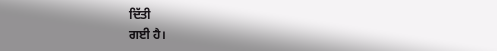ਦਿੱਤੀ
ਗਈ ਹੈ।